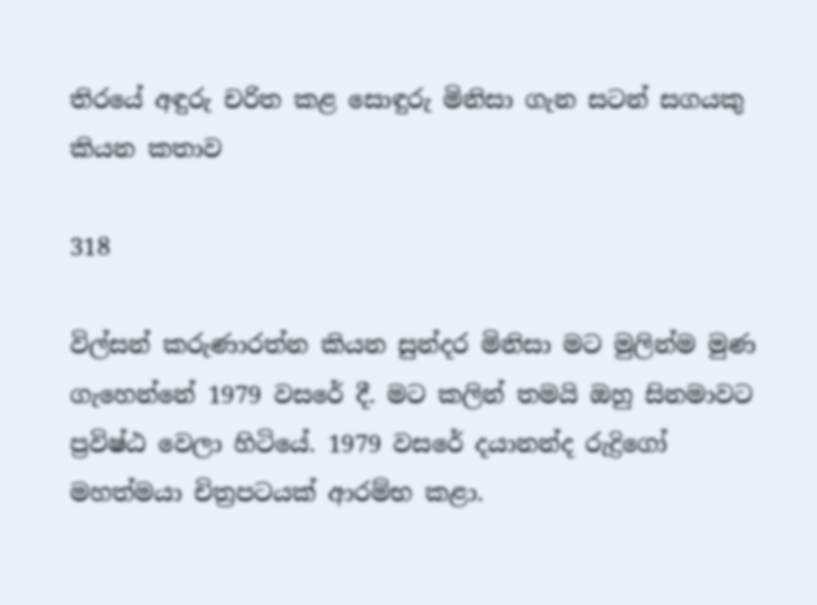තිරයේ අඳුරු චරිත කළ සොඳුරු මිනිසා ගැන සටන් සගයකු කියන කතාව

318

විල්සන් කරුණාරත්න කියන සුන්දර මිනිසා මට මුලින්ම මුණ ගැහෙන්නේ 1979 වසරේ දී. මට කලින් තමයි ඔහු සිනමාවට ප්‍රවිෂ්ඨ වෙලා හිටියේ. 1979 වසරේ දයානන්ද රුද්‍රිගෝ මහත්මයා චිත්‍රපටයක් ආරම්භ කළා.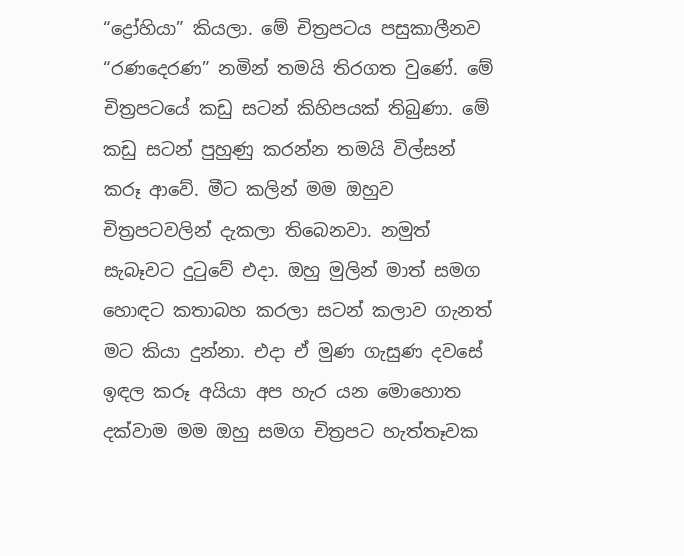“ද්‍රෝහියා” කියලා. මේ චිත්‍රපටය පසුකාලීනව “රණදෙරණ” නමින් තමයි තිරගත වුණේ. මේ චිත්‍රපටයේ කඩු සටන් කිහිපයක් තිබුණා. මේ කඩු සටන් පුහුණු කරන්න තමයි විල්සන් කරූ ආවේ. මීට කලින් මම ඔහුව චිත්‍රපටවලින් දැකලා තිබෙනවා. නමුත් සැබෑවට දුටුවේ එදා. ඔහු මුලින් මාත් සමග හොඳට කතාබහ කරලා සටන් කලාව ගැනත් මට කියා දුන්නා. එදා ඒ මුණ ගැසුණ දවසේ ඉඳල කරූ අයියා අප හැර යන මොහොත දක්වාම මම ඔහු සමග චිත්‍රපට හැත්තෑවක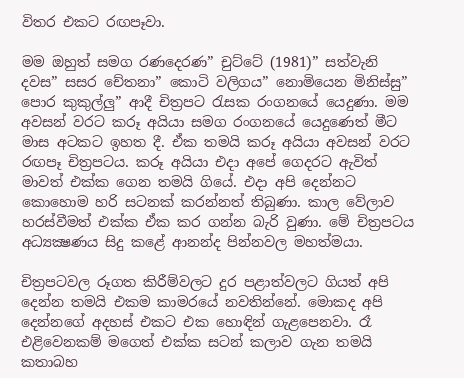විතර එකට රඟපෑවා.

මම ඔහුත් සමග රණදෙරණ” චුට්ටේ (1981)” සත්වැනි දවස” සසර චේතනා” කොටි වලිගය” නොමියෙන මිනිස්සු” පොර කුකුල්ලු” ආදී චිත්‍රපට රැසක රංගනයේ යෙදුණා. මම අවසන් වරට කරූ අයියා සමග රංගනයේ යෙදුණෙත් මීට මාස අටකට ඉහත දී. ඒක තමයි කරූ අයියා අවසන් වරට රඟපෑ චිත්‍රපටය. කරූ අයියා එදා අපේ ගෙදරට ඇවිත් මාවත් එක්ක ගෙන තමයි ගියේ. එදා අපි දෙන්නට කොහොම හරි සටනක් කරන්නත් තිබුණා. කාල වේලාව හරස්වීමත් එක්ක ඒක කර ගන්න බැරි වුණා. මේ චිත්‍රපටය අධ්‍යක්‍ෂණය සිදු කළේ ආනන්ද පින්නවල මහත්මයා.

චිත්‍රපටවල රූගත කිරීම්වලට දුර පළාත්වලට ගියත් අපි දෙන්න තමයි එකම කාමරයේ නවතින්නේ. මොකද අපි දෙන්නගේ අදහස් එකට එක හොඳින් ගැළපෙනවා. රෑ එළිවෙනකම් මගෙත් එක්ක සටන් කලාව ගැන තමයි කතාබහ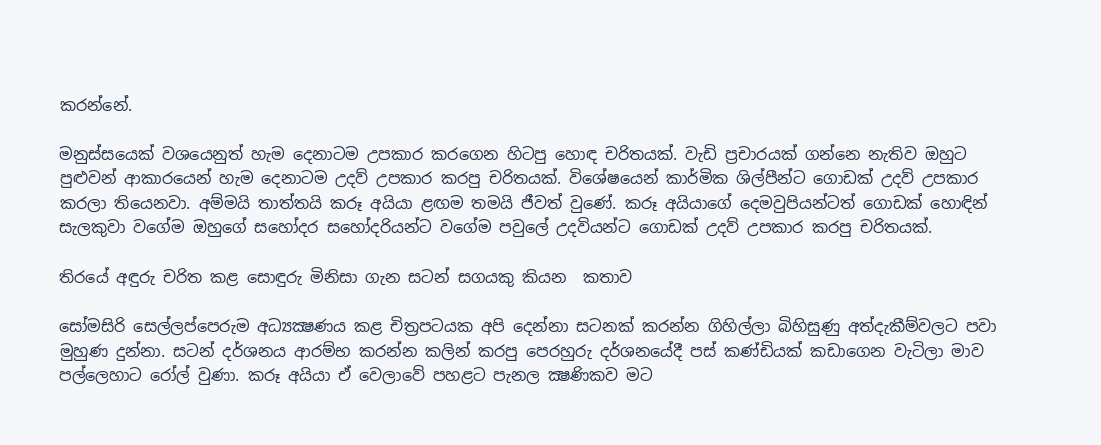කරන්නේ.

මනුස්සයෙක් වශයෙනුත් හැම දෙනාටම උපකාර කරගෙන හිටපු හොඳ චරිතයක්. වැඩි ප්‍රචාරයක් ගන්නෙ නැතිව ඔහුට පුළුවන් ආකාරයෙන් හැම දෙනාටම උදව් උපකාර කරපු චරිතයක්. විශේෂයෙන් කාර්මික ශිල්පීන්ට ගොඩක් උදව් උපකාර කරලා තියෙනවා. අම්මයි තාත්තයි කරූ අයියා ළඟම තමයි ජීවත් වුණේ. කරූ අයියාගේ දෙමවුපියන්ටත් ගොඩක් හොඳින් සැලකුවා වගේම ඔහුගේ සහෝදර සහෝදරියන්ට වගේම පවුලේ උදවියන්ට ගොඩක් උදව් උපකාර කරපු චරිතයක්.

තිරයේ අඳුරු චරිත කළ සොඳුරු මිනිසා ගැන සටන් සගයකු කියන  කතාව

සෝමසිරි සෙල්ලප්පෙරුම අධ්‍යක්‍ෂණය කළ චිත්‍රපටයක අපි දෙන්නා සටනක් කරන්න ගිහිල්ලා බිහිසුණු අත්දැකීම්වලට පවා මුහුණ දුන්නා. සටන් දර්ශනය ආරම්භ කරන්න කලින් කරපු පෙරහුරු දර්ශනයේදී පස් කණ්ඩියක් කඩාගෙන වැටිලා මාව පල්ලෙහාට රෝල් වුණා. කරූ අයියා ඒ වෙලාවේ පහළට පැනල ක්‍ෂණිකව මට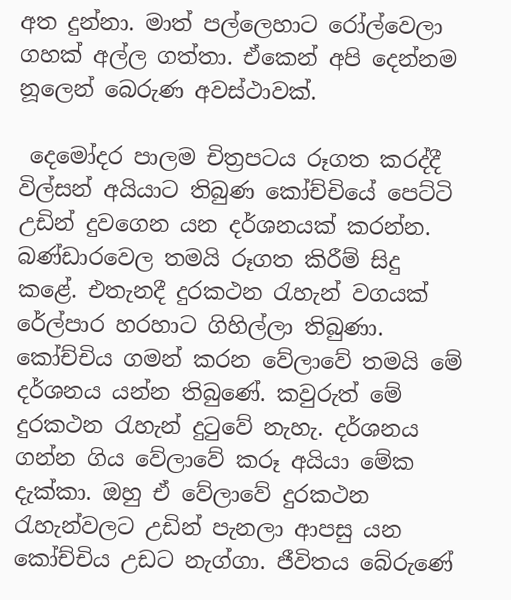අත දුන්නා. මාත් පල්ලෙහාට රෝල්වෙලා ගහක් අල්ල ගත්තා. ඒකෙන් අපි දෙන්නම නූලෙන් බෙරුණ අවස්ථාවක්.

 දෙමෝදර පාලම චිත්‍රපටය රූගත කරද්දී විල්සන් අයියාට තිබුණ කෝච්චියේ පෙට්ටි උඩින් දුවගෙන යන දර්ශනයක් කරන්න. බණ්ඩාරවෙල තමයි රූගත කිරීම් සිදු කළේ. එතැනදී දුරකථන රැහැන් වගයක් රේල්පාර හරහාට ගිහිල්ලා තිබුණා. කෝච්චිය ගමන් කරන වේලාවේ තමයි මේ දර්ශනය යන්න තිබුණේ. කවුරුත් මේ දුරකථන රැහැන් දුටුවේ නැහැ. දර්ශනය ගන්න ගිය වේලාවේ කරූ අයියා මේක දැක්කා. ඔහු ඒ වේලාවේ දුරකථන රැහැන්වලට උඩින් පැනලා ආපසු යන කෝච්චිය උඩට නැග්ගා. ජීවිතය බේරුණේ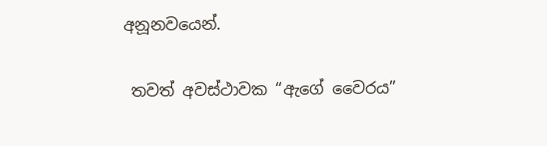අනූනවයෙන්.

 තවත් අවස්ථාවක “ඇගේ වෛරය”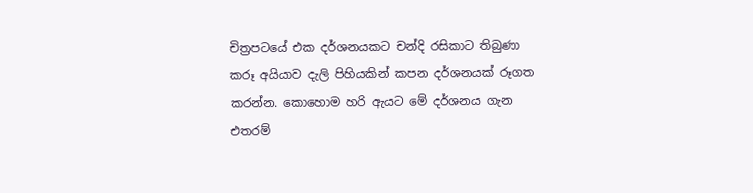චිත්‍රපටයේ එක දර්ශනයකට චන්දි රසිකාට තිබුණා කරූ අයියාව දැලි පිහියකින් කපන දර්ශනයක් රූගත කරන්න. කොහොම හරි ඇයට මේ දර්ශනය ගැන එතරම්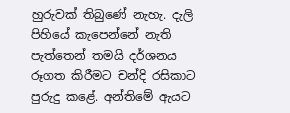හුරුවක් තිබුණේ නැහැ. දැලි පිහියේ කැපෙන්නේ නැති පැත්තෙන් තමයි දර්ශනය රූගත කිරීමට චන්දි රසිකාට පුරුදු කළේ. අන්තිමේ ඇයට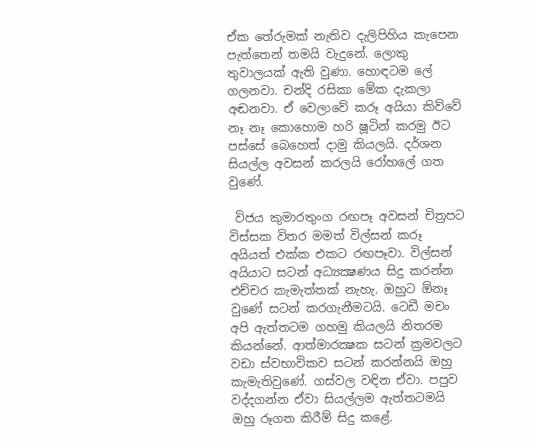ඒක තේරුමක් නැතිව දැලිපිහිය කැපෙන පැත්තෙන් තමයි වැදුනේ. ලොකු තුවාලයක් ඇති වුණා. හොඳටම ලේ ගලනවා. චන්දි රසිකා මේක දැකලා අඬනවා. ඒ වෙලාවේ කරූ අයියා කිව්වේ නෑ නෑ කොහොම හරි ෂූටින් කරමු ඊට පස්සේ බෙහෙත් දාමු කියලයි. දර්ශන සියල්ල අවසන් කරලයි රෝහලේ ගත වුණේ.

 විජය කුමාරතුංග රඟපෑ අවසන් චිත්‍රපට විස්සක විතර මමත් විල්සන් කරූ අයියත් එක්ක එකට රඟපෑවා. විල්සන් අයියාට සටන් අධ්‍යක්‍ෂණය සිදු කරන්න එච්චර කැමැත්තක් නැහැ. ඔහුට ඕනෑ වුණේ සටන් කරගැනීමටයි. ටෙඩී මචං අපි ඇත්තටම ගහමු කියලයි නිතරම කියන්නේ. ආත්මාරක්‍ෂක සටන් ක්‍රමවලට වඩා ස්වභාවිකව සටන් කරන්නයි ඔහු කැමැතිවුණේ. ගස්වල වඳින ඒවා. පපුව වද්දගන්න ඒවා සියල්ලම ඇත්තටමයි ඔහු රූගත කිරීම් සිදු කළේ.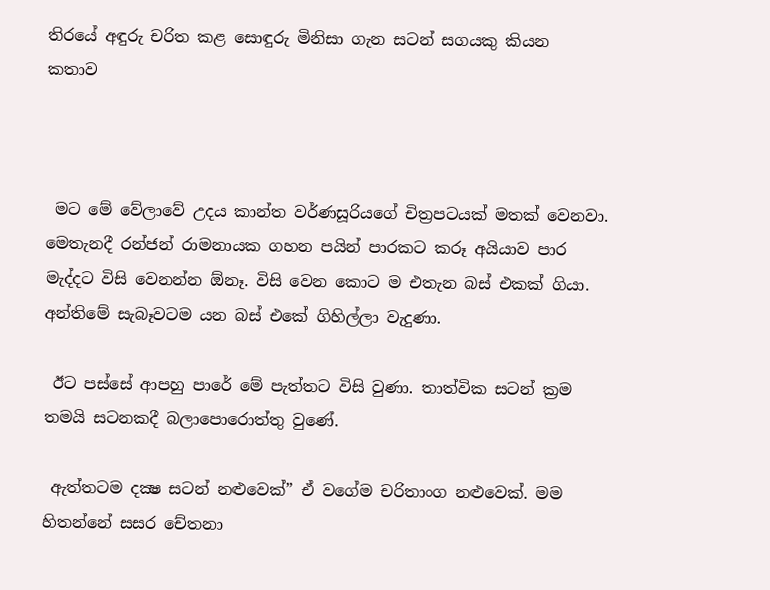තිරයේ අඳුරු චරිත කළ සොඳුරු මිනිසා ගැන සටන් සගයකු කියන  කතාව



 මට මේ වේලාවේ උදය කාන්ත වර්ණසූරියගේ චිත්‍රපටයක් මතක් වෙනවා. මෙතැනදී රන්ජන් රාමනායක ගහන පයින් පාරකට කරූ අයියාව පාර මැද්දට විසි වෙනන්න ඕනෑ. විසි වෙන කොට ම එතැන බස් එකක් ගියා. අන්තිමේ සැබෑවටම යන බස් එකේ ගිහිල්ලා වැදුණා.

 ඊට පස්සේ ආපහු පාරේ මේ පැත්තට විසි වුණා. තාත්වික සටන් ක්‍රම තමයි සටනකදී බලාපොරොත්තු වුණේ.

 ඇත්තටම දක්‍ෂ සටන් නළුවෙක්” ඒ වගේම චරිතාංග නළුවෙක්. මම හිතන්නේ සසර චේතනා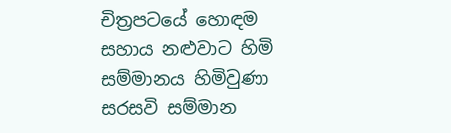චිත්‍රපටයේ හොඳම සහාය නළුවාට හිමි සම්මානය හිමිවුණා සරසවි සම්මාන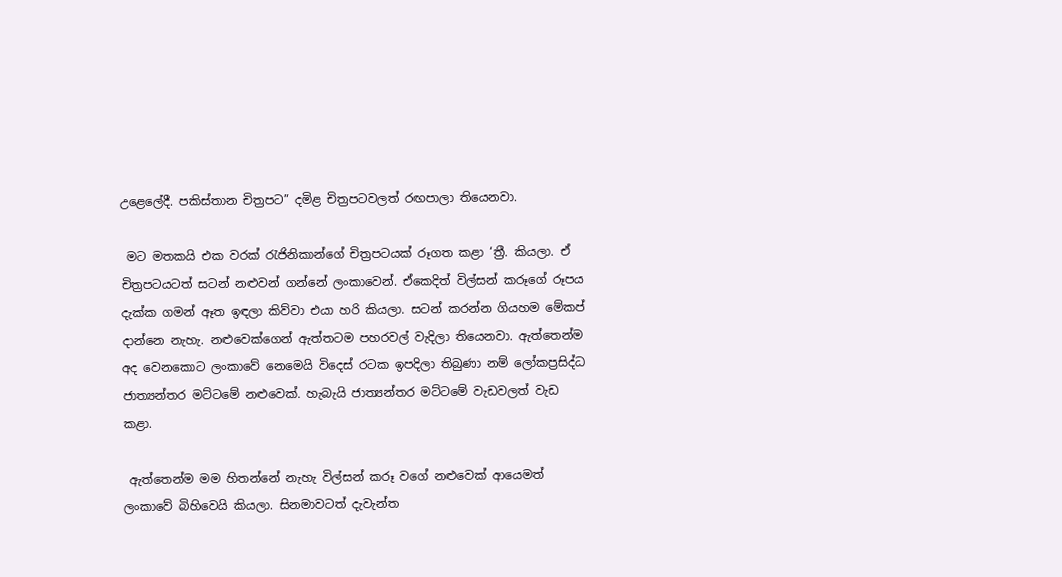උළෙලේදී. පකිස්තාන චිත්‍රපට” දමිළ චිත්‍රපටවලත් රඟපාලා තියෙනවා.

 මට මතකයි එක වරක් රැජිනිකාන්ගේ චිත්‍රපටයක් රූගත කළා ‘ත්‍රී. කියලා. ඒ චිත්‍රපටයටත් සටන් නළුවන් ගන්නේ ලංකාවෙන්. ඒකෙදිත් විල්සන් කරූගේ රූපය දැක්ක ගමන් ඈත ඉඳලා කිව්වා එයා හරි කියලා. සටන් කරන්න ගියහම මේකප් දාන්නෙ නැහැ. නළුවෙක්ගෙන් ඇත්තටම පහරවල් වැදිලා තියෙනවා. ඇත්තෙන්ම අද වෙනකොට ලංකාවේ නෙමෙයි විදෙස් රටක ඉපදිලා තිබුණා නම් ලෝකප්‍රසිද්ධ ජාත්‍යන්තර මට්ටමේ නළුවෙක්. හැබැයි ජාත්‍යන්තර මට්ටමේ වැඩවලත් වැඩ කළා.

 ඇත්තෙන්ම මම හිතන්නේ නැහැ විල්සන් කරූ වගේ නළුවෙක් ආයෙමත් ලංකාවේ බිහිවෙයි කියලා. සිනමාවටත් දැවැන්ත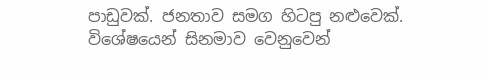පාඩුවක්. ජනතාව සමග හිටපු නළුවෙක්. විශේෂයෙන් සිනමාව වෙනුවෙන්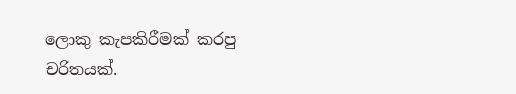ලොකු කැපකිරීමක් කරපු චරිතයක්.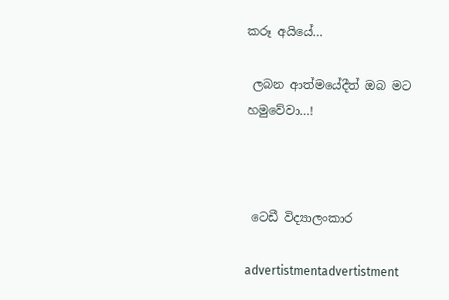කරූ අයියේ…

 ලබන ආත්මයේදීත් ඔබ මට හමුවේවා…!



 ටෙඩී විද්‍යාලංකාර

advertistmentadvertistment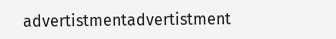advertistmentadvertistment